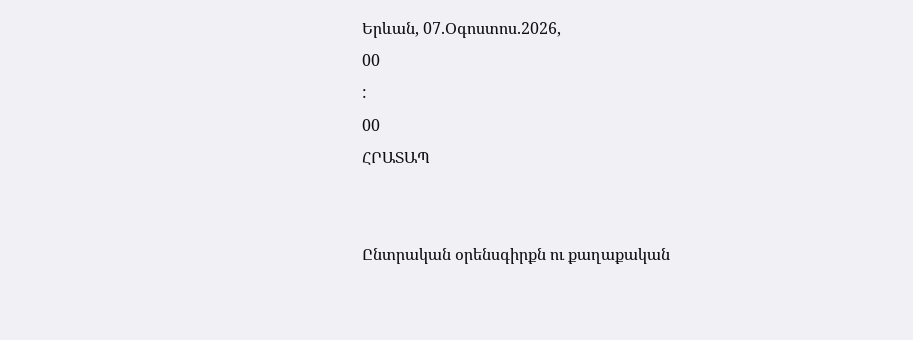Երևան, 07.Օգոստոս.2026,
00
:
00
ՀՐԱՏԱՊ


Ընտրական օրենսգիրքն ու քաղաքական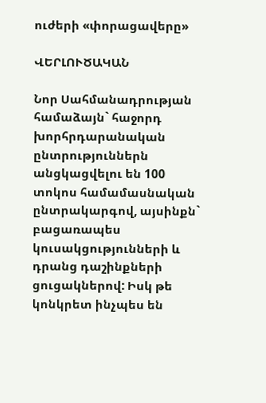ուժերի «փորացավերը»

ՎԵՐԼՈՒԾԱԿԱՆ

Նոր Սահմանադրության համաձայն` հաջորդ խորհրդարանական ընտրություններն անցկացվելու են 100 տոկոս համամասնական ընտրակարգով, այսինքն` բացառապես կուսակցությունների և դրանց դաշինքների ցուցակներով: Իսկ թե կոնկրետ ինչպես են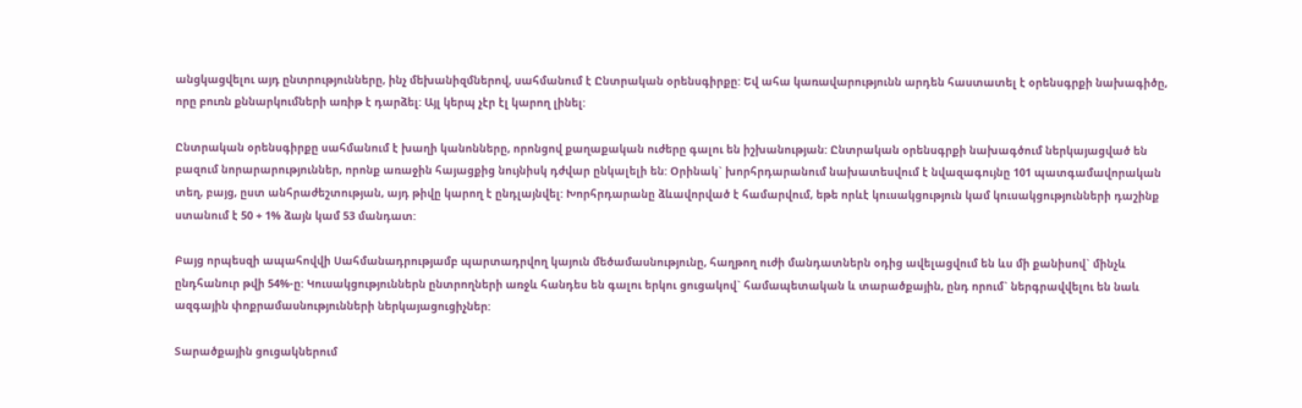անցկացվելու այդ ընտրությունները, ինչ մեխանիզմներով, սահմանում է Ընտրական օրենսգիրքը: Եվ ահա կառավարությունն արդեն հաստատել է օրենսգրքի նախագիծը, որը բուռն քննարկումների առիթ է դարձել: Այլ կերպ չէր էլ կարող լինել:

Ընտրական օրենսգիրքը սահմանում է խաղի կանոնները, որոնցով քաղաքական ուժերը գալու են իշխանության: Ընտրական օրենսգրքի նախագծում ներկայացված են բազում նորարարություններ, որոնք առաջին հայացքից նույնիսկ դժվար ընկալելի են: Օրինակ` խորհրդարանում նախատեսվում է նվազագույնը 101 պատգամավորական տեղ, բայց, ըստ անհրաժեշտության, այդ թիվը կարող է ընդլայնվել: Խորհրդարանը ձևավորված է համարվում, եթե որևէ կուսակցություն կամ կուսակցությունների դաշինք ստանում է 50 + 1% ձայն կամ 53 մանդատ:

Բայց որպեսզի ապահովվի Սահմանադրությամբ պարտադրվող կայուն մեծամասնությունը, հաղթող ուժի մանդատներն օդից ավելացվում են ևս մի քանիսով` մինչև ընդհանուր թվի 54%-ը: Կուսակցություններն ընտրողների առջև հանդես են գալու երկու ցուցակով` համապետական և տարածքային, ընդ որում` ներգրավվելու են նաև ազգային փոքրամասնությունների ներկայացուցիչներ:

Տարածքային ցուցակներում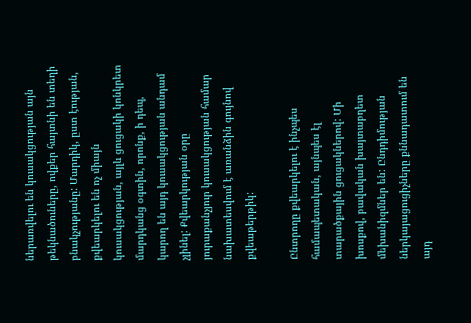ներառվելու են կուսակցության այն թեկնածուները, ովքեր հայտնի են տեղի բնակչությանը: Մարդիկ, ըստ էության, քվեարկելու են ոչ միայն կուսակցության, այլև ցուցակի կոնկրետ մարդկանց օգտին, որոնք, ի դեպ, կարող են այդ կուսակցության անդամ չլինել: Քվեարկության օրը յուրաքանչյուր կուսակցության համար նախատեսվում է առանձին գույնով քվեաթերթիկ:

Ընտրողը քվեարկելու է ինչպես համապետական, այնպես էլ տարածքային ցուցակներով: Մի խոսքով, բավական խայտաբղետ մեխանիզմներ են: Ընդդիմության ներկայացուցիչները քննադատում են այդ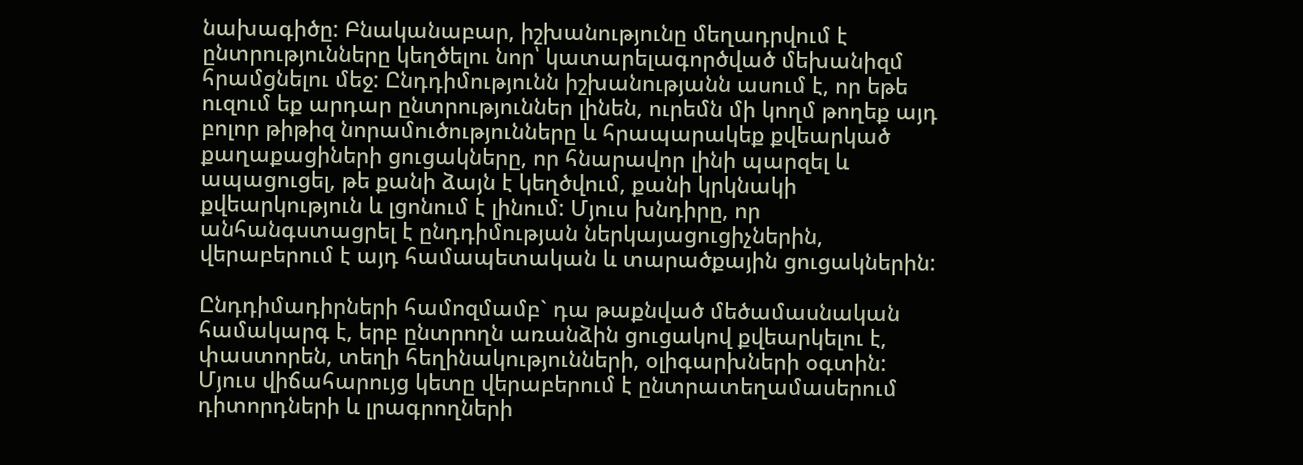նախագիծը: Բնականաբար, իշխանությունը մեղադրվում է ընտրությունները կեղծելու նոր՝ կատարելագործված մեխանիզմ հրամցնելու մեջ: Ընդդիմությունն իշխանությանն ասում է, որ եթե ուզում եք արդար ընտրություններ լինեն, ուրեմն մի կողմ թողեք այդ բոլոր թիթիզ նորամուծությունները և հրապարակեք քվեարկած քաղաքացիների ցուցակները, որ հնարավոր լինի պարզել և ապացուցել, թե քանի ձայն է կեղծվում, քանի կրկնակի քվեարկություն և լցոնում է լինում: Մյուս խնդիրը, որ անհանգստացրել է ընդդիմության ներկայացուցիչներին, վերաբերում է այդ համապետական և տարածքային ցուցակներին:

Ընդդիմադիրների համոզմամբ` դա թաքնված մեծամասնական համակարգ է, երբ ընտրողն առանձին ցուցակով քվեարկելու է, փաստորեն, տեղի հեղինակությունների, օլիգարխների օգտին: Մյուս վիճահարույց կետը վերաբերում է ընտրատեղամասերում դիտորդների և լրագրողների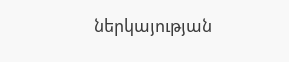ներկայության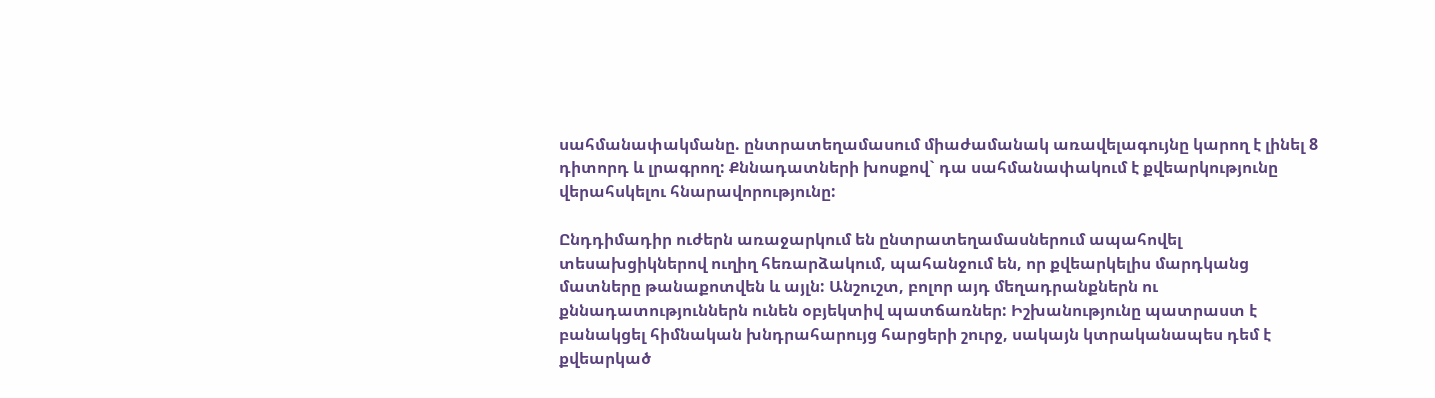սահմանափակմանը. ընտրատեղամասում միաժամանակ առավելագույնը կարող է լինել 8 դիտորդ և լրագրող: Քննադատների խոսքով` դա սահմանափակում է քվեարկությունը վերահսկելու հնարավորությունը:

Ընդդիմադիր ուժերն առաջարկում են ընտրատեղամասներում ապահովել տեսախցիկներով ուղիղ հեռարձակում, պահանջում են, որ քվեարկելիս մարդկանց մատները թանաքոտվեն և այլն: Անշուշտ, բոլոր այդ մեղադրանքներն ու քննադատություններն ունեն օբյեկտիվ պատճառներ: Իշխանությունը պատրաստ է բանակցել հիմնական խնդրահարույց հարցերի շուրջ, սակայն կտրականապես դեմ է քվեարկած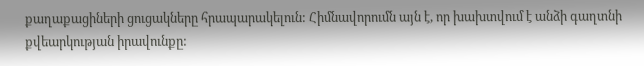քաղաքացիների ցուցակները հրապարակելուն: Հիմնավորումն այն է, որ խախտվում է անձի գաղտնի քվեարկության իրավունքը: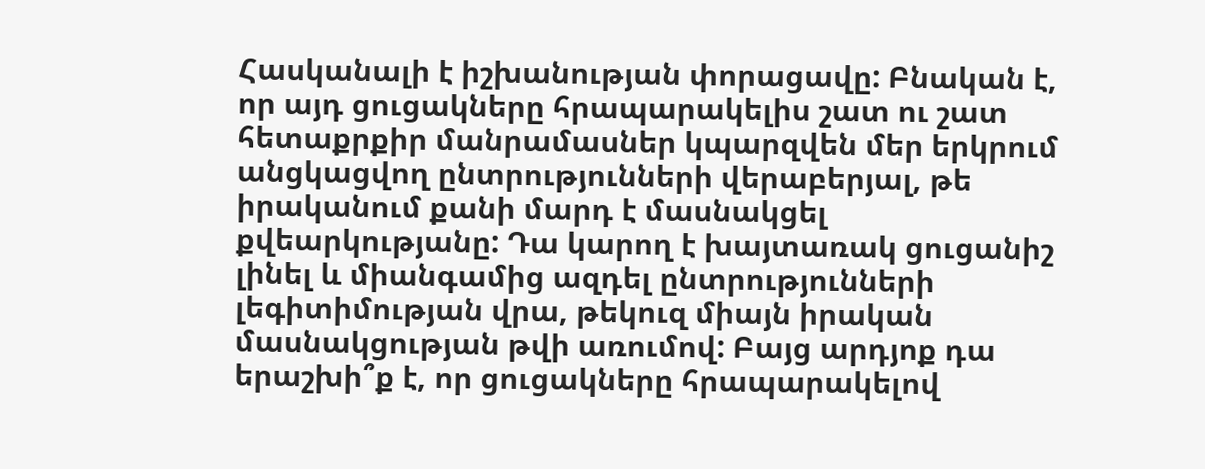Հասկանալի է իշխանության փորացավը: Բնական է, որ այդ ցուցակները հրապարակելիս շատ ու շատ հետաքրքիր մանրամասներ կպարզվեն մեր երկրում անցկացվող ընտրությունների վերաբերյալ, թե իրականում քանի մարդ է մասնակցել քվեարկությանը: Դա կարող է խայտառակ ցուցանիշ լինել և միանգամից ազդել ընտրությունների լեգիտիմության վրա, թեկուզ միայն իրական մասնակցության թվի առումով: Բայց արդյոք դա երաշխի՞ք է, որ ցուցակները հրապարակելով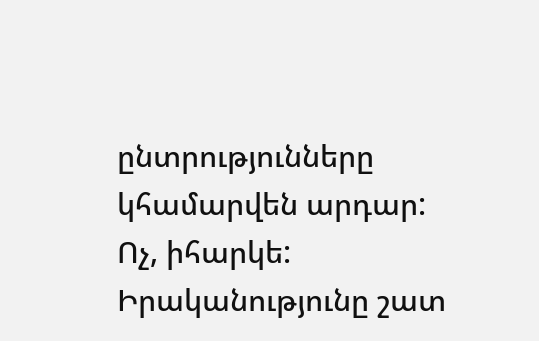ընտրությունները կհամարվեն արդար: Ոչ, իհարկե: Իրականությունը շատ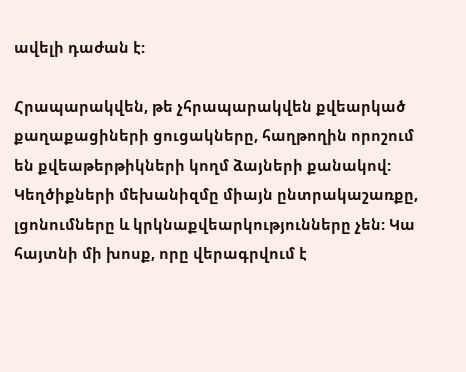ավելի դաժան է:

Հրապարակվեն, թե չհրապարակվեն քվեարկած քաղաքացիների ցուցակները, հաղթողին որոշում են քվեաթերթիկների կողմ ձայների քանակով: Կեղծիքների մեխանիզմը միայն ընտրակաշառքը, լցոնումները և կրկնաքվեարկությունները չեն: Կա հայտնի մի խոսք, որը վերագրվում է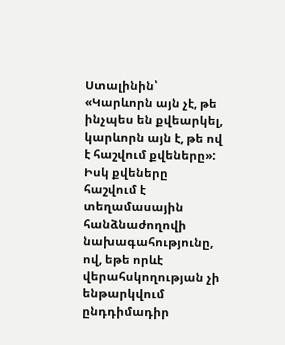Ստալինին՝ «Կարևորն այն չէ, թե ինչպես են քվեարկել, կարևորն այն է, թե ով է հաշվում քվեները»: Իսկ քվեները հաշվում է տեղամասային հանձնաժողովի նախագահությունը, ով, եթե որևէ վերահսկողության չի ենթարկվում ընդդիմադիր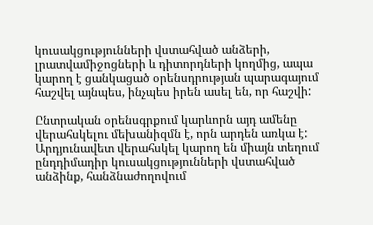կուսակցությունների վստահված անձերի, լրատվամիջոցների և դիտորդների կողմից, ապա կարող է ցանկացած օրենսդրության պարագայում հաշվել այնպես, ինչպես իրեն ասել են, որ հաշվի:

Ընտրական օրենսգրքում կարևորն այդ ամենը վերահսկելու մեխանիզմն է, որն արդեն առկա է: Արդյունավետ վերահսկել կարող են միայն տեղում ընդդիմադիր կուսակցությունների վստահված անձինք, հանձնաժողովում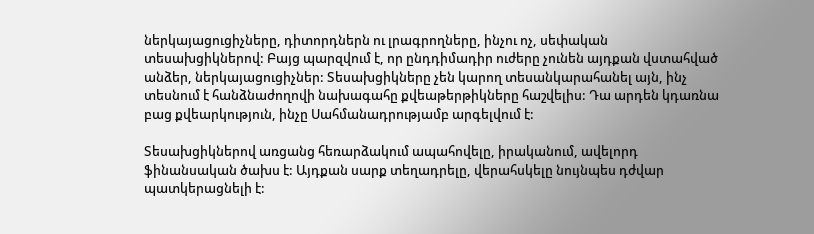ներկայացուցիչները, դիտորդներն ու լրագրողները, ինչու ոչ, սեփական տեսախցիկներով: Բայց պարզվում է, որ ընդդիմադիր ուժերը չունեն այդքան վստահված անձեր, ներկայացուցիչներ: Տեսախցիկները չեն կարող տեսանկարահանել այն, ինչ տեսնում է հանձնաժողովի նախագահը քվեաթերթիկները հաշվելիս: Դա արդեն կդառնա բաց քվեարկություն, ինչը Սահմանադրությամբ արգելվում է:

Տեսախցիկներով առցանց հեռարձակում ապահովելը, իրականում, ավելորդ ֆինանսական ծախս է: Այդքան սարք տեղադրելը, վերահսկելը նույնպես դժվար պատկերացնելի է: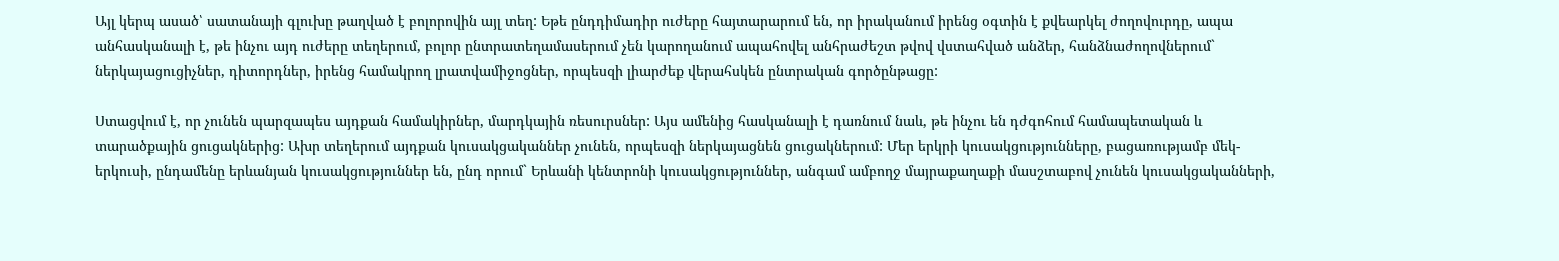Այլ կերպ ասած՝ սատանայի գլուխը թաղված է բոլորովին այլ տեղ: Եթե ընդդիմադիր ուժերը հայտարարում են, որ իրականում իրենց օգտին է քվեարկել ժողովուրդը, ապա անհասկանալի է, թե ինչու այդ ուժերը տեղերում, բոլոր ընտրատեղամասերում չեն կարողանում ապահովել անհրաժեշտ թվով վստահված անձեր, հանձնաժողովներում` ներկայացուցիչներ, դիտորդներ, իրենց համակրող լրատվամիջոցներ, որպեսզի լիարժեք վերահսկեն ընտրական գործընթացը:

Ստացվում է, որ չունեն պարզապես այդքան համակիրներ, մարդկային ռեսուրսներ: Այս ամենից հասկանալի է դառնում նաև, թե ինչու են դժգոհում համապետական և տարածքային ցուցակներից: Ախր տեղերում այդքան կուսակցականներ չունեն, որպեսզի ներկայացնեն ցուցակներում: Մեր երկրի կուսակցությունները, բացառությամբ մեկ-երկուսի, ընդամենը երևանյան կուսակցություններ են, ընդ որում` Երևանի կենտրոնի կուսակցություններ, անգամ ամբողջ մայրաքաղաքի մասշտաբով չունեն կուսակցականների,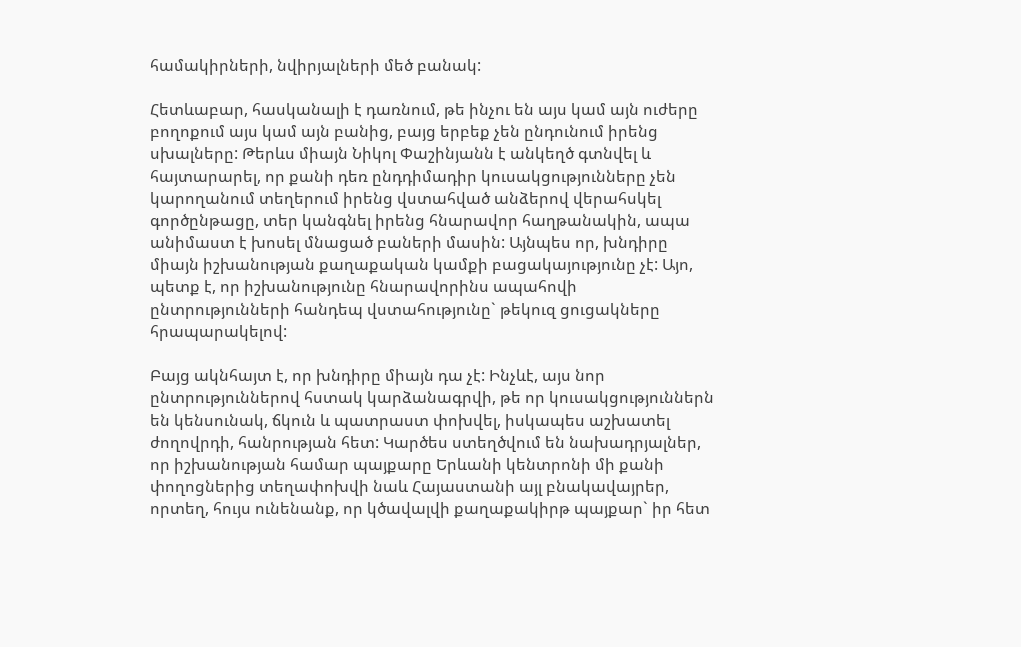համակիրների, նվիրյալների մեծ բանակ:

Հետևաբար, հասկանալի է դառնում, թե ինչու են այս կամ այն ուժերը բողոքում այս կամ այն բանից, բայց երբեք չեն ընդունում իրենց սխալները: Թերևս միայն Նիկոլ Փաշինյանն է անկեղծ գտնվել և հայտարարել, որ քանի դեռ ընդդիմադիր կուսակցությունները չեն կարողանում տեղերում իրենց վստահված անձերով վերահսկել գործընթացը, տեր կանգնել իրենց հնարավոր հաղթանակին, ապա անիմաստ է խոսել մնացած բաների մասին: Այնպես որ, խնդիրը միայն իշխանության քաղաքական կամքի բացակայությունը չէ: Այո, պետք է, որ իշխանությունը հնարավորինս ապահովի ընտրությունների հանդեպ վստահությունը` թեկուզ ցուցակները հրապարակելով:

Բայց ակնհայտ է, որ խնդիրը միայն դա չէ: Ինչևէ, այս նոր ընտրություններով հստակ կարձանագրվի, թե որ կուսակցություններն են կենսունակ, ճկուն և պատրաստ փոխվել, իսկապես աշխատել ժողովրդի, հանրության հետ: Կարծես ստեղծվում են նախադրյալներ, որ իշխանության համար պայքարը Երևանի կենտրոնի մի քանի փողոցներից տեղափոխվի նաև Հայաստանի այլ բնակավայրեր, որտեղ, հույս ունենանք, որ կծավալվի քաղաքակիրթ պայքար` իր հետ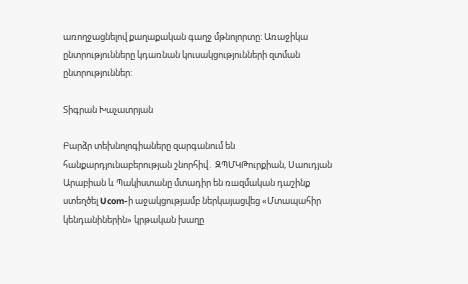առողջացնելով քաղաքական գաղջ մթնոլորտը: Առաջիկա ընտրությունները կդառնան կուսակցությունների զտման ընտրություններ:

Տիգրան Խաչատրյան

Բարձր տեխնոլոգիաները զարգանում են հանքարդյունաբերության շնորհիվ․ ԶՊՄԿԹուրքիան, Սաուդյան Արաբիան և Պակիստանը մտադիր են ռшզմական դաշինք ստեղծել Ucom-ի աջակցությամբ ներկայացվեց «Մտապահիր կենդանիներին» կրթական խաղը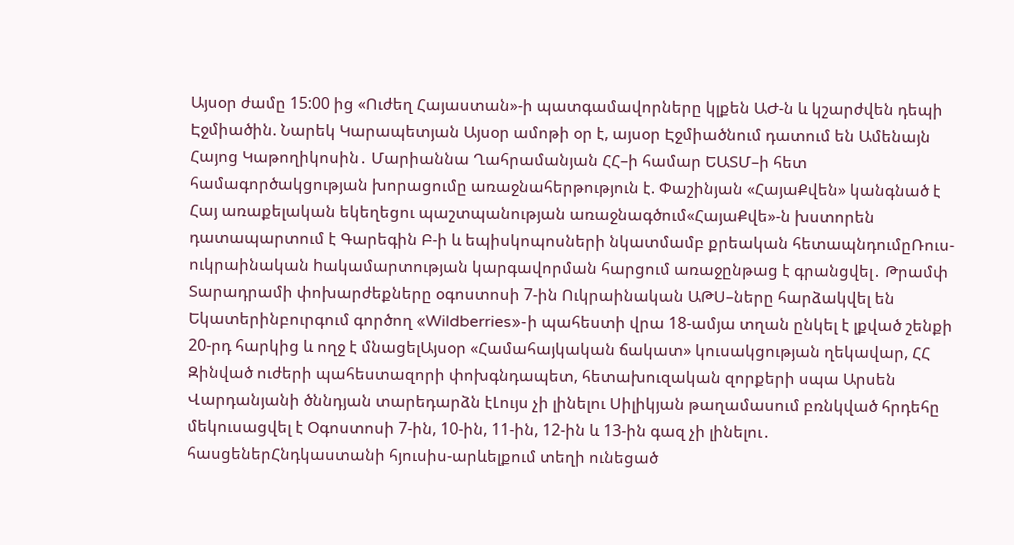Այսօր ժամը 15:00 ից «Ուժեղ Հայաստան»-ի պատգամավորները կլքեն ԱԺ-ն և կշարժվեն դեպի Էջմիածին. Նարեկ Կարապետյան Այսօր ամոթի օր է, այսօր Էջմիածնում դատում են Ամենայն Հայոց Կաթողիկոսին․ Մարիաննա Ղահրամանյան ՀՀ–ի համար ԵԱՏՄ–ի հետ համագործակցության խորացումը առաջնահերթություն է. Փաշինյան «ՀայաՔվեն» կանգնած է Հայ առաքելական եկեղեցու պաշտպանության առաջնագծում«ՀայաՔվե»-ն խստորեն դատապարտում է Գարեգին Բ-ի և եպիսկոպոսների նկատմամբ քրեական հետապնդումըՌուս-ուկրաինական hակամարտության կարգավորման հարցում առաջընթաց է գրանցվել․ Թրամփ Տարադրամի փոխարժեքները օգոստոսի 7-ին Ուկրաինական ԱԹՍ–ները հարձակվել են Եկատերինբուրգում գործող «Wildberries»-ի պահեստի վրա 18-ամյա տղան ընկել է լքված շենքի 20-րդ հարկից և ողջ է մնացելԱյսօր «Համահայկական ճակատ» կուսակցության ղեկավար, ՀՀ Զինված ուժերի պահեստազորի փոխգնդապետ, հետախուզական զորքերի սպա Արսեն Վարդանյանի ծննդյան տարեդարձն էԼույս չի լինելու Սիլիկյան թաղամասում բռնկված հրդեհը մեկուսացվել է Օգոստոսի 7-ին, 10-ին, 11-ին, 12-ին և 13-ին գազ չի լինելու․ հասցեներՀնդկաստանի հյուսիս-արևելքում տեղի ունեցած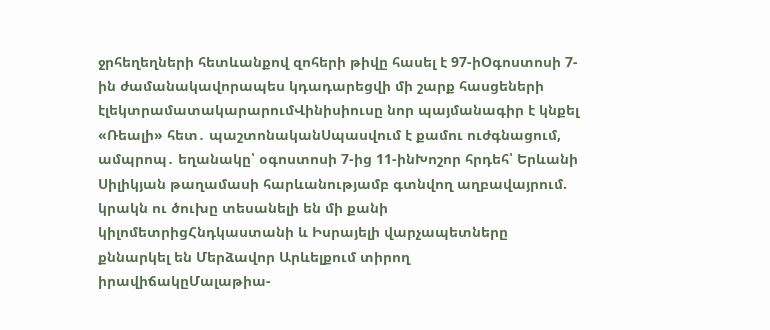ջրհեղեղների հետևանքով զոհերի թիվը հասել է 97-իՕգոստոսի 7-ին ժամանակավորապես կդադարեցվի մի շարք հասցեների էլեկտրամատակարարումՎինիսիուսը նոր պայմանագիր է կնքել «Ռեալի» հետ․ պաշտոնականՍպասվում է քամու ուժգնացում, ամպրոպ․ եղանակը՝ օգոստոսի 7-ից 11-ինԽոշոր հրդեհ՝ Երևանի Սիլիկյան թաղամասի հարևանությամբ գտնվող աղբավայրում. կրակն ու ծուխը տեսանելի են մի քանի կիլոմետրիցՀնդկաստանի և Իսրայելի վարչապետները քննարկել են Մերձավոր Արևելքում տիրող իրավիճակըՄալաթիա-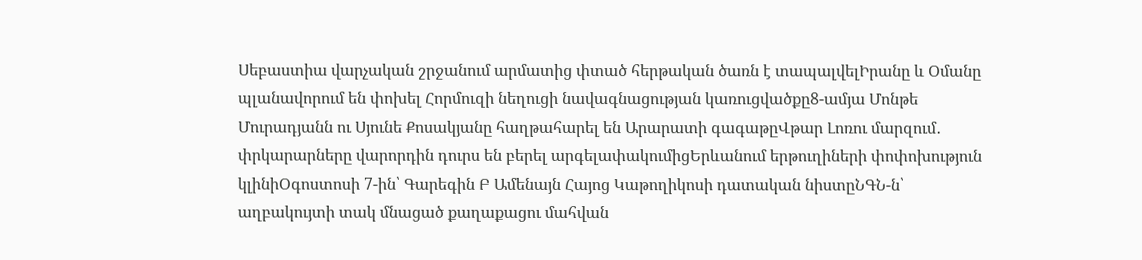Սեբաստիա վարչական շրջանում արմատից փտած հերթական ծառն է տապալվելԻրանը և Օմանը պլանավորում են փոխել Հորմուզի նեղուցի նավագնացության կառուցվածքը8-ամյա Մոնթե Մուրադյանն ու Սյունե Քոսակյանը հաղթահարել են Արարատի գագաթըՎթար Լոռու մարզում․ փրկարարները վարորդին դուրս են բերել արգելափակումիցԵրևանում երթուղիների փոփոխություն կլինիՕգոստոսի 7-ին՝ Գարեգին Բ Ամենայն Հայոց Կաթողիկոսի դատական նիստըՆԳՆ-ն՝ աղբակույտի տակ մնացած քաղաքացու մահվան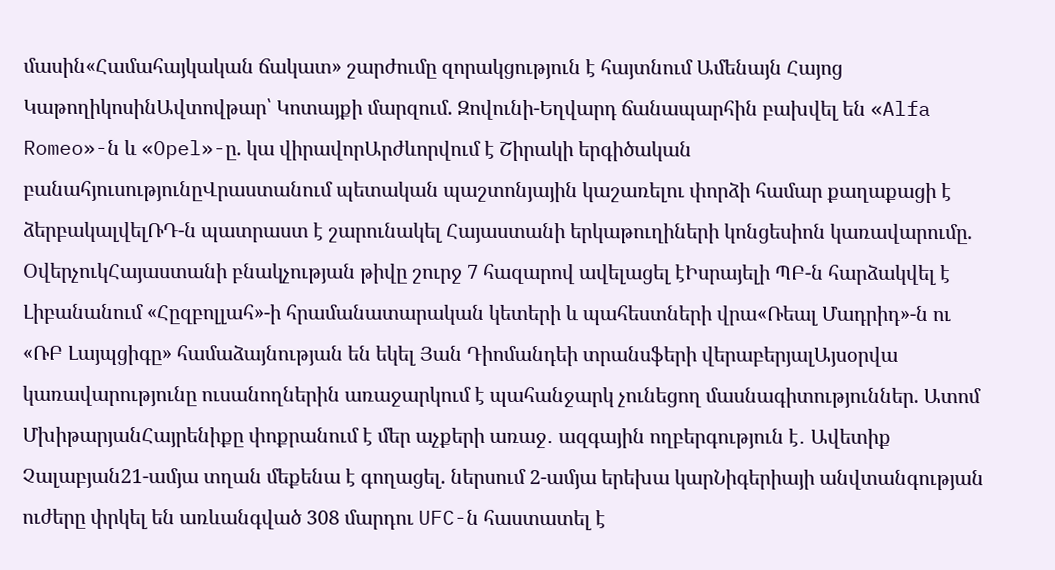մասին«Համահայկական ճակատ» շարժումը զորակցություն է հայտնում Ամենայն Հայոց ԿաթողիկոսինԱվտովթար՝ Կոտայքի մարզում. Զովունի-Եղվարդ ճանապարհին բախվել են «Alfa Romeo»-ն և «Opel»-ը. կա վիրավորԱրժևորվում է Շիրակի երգիծական բանահյուսությունըՎրաստանում պետական պաշտոնյային կաշառելու փորձի համար քաղաքացի է ձերբակալվելՌԴ-ն պատրաստ է շարունակել Հայաստանի երկաթուղիների կոնցեսիոն կառավարումը. ՕվերչուկՀայաստանի բնակչության թիվը շուրջ 7 հազարով ավելացել էԻսրայելի ՊԲ-ն հարձակվել է Լիբանանում «Հըզբոլլահ»-ի հրամանատարական կետերի և պահեստների վրա«Ռեալ Մադրիդ»-ն ու «ՌԲ Լայպցիգը» համաձայնության են եկել Յան Դիոմանդեի տրանսֆերի վերաբերյալԱյսօրվա կառավարությունը ուսանողներին առաջարկում է պահանջարկ չունեցող մասնագիտություններ. Ատոմ ՄխիթարյանՀայրենիքը փոքրանում է մեր աչքերի առաջ․ ազգային ողբերգություն է․ Ավետիք Չալաբյան21-ամյա տղան մեքենա է գողացել. ներսում 2-ամյա երեխա կարՆիգերիայի անվտանգության ուժերը փրկել են առևանգված 308 մարդու UFC-ն հաստատել է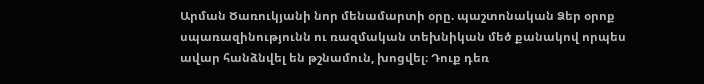Արման Ծառուկյանի նոր մենամարտի օրը. պաշտոնական Ձեր օրոք սպառազինությունն ու ռազմական տեխնիկան մեծ քանակով որպես ավար հանձնվել են թշնամուն, խոցվել։ Դուք դեռ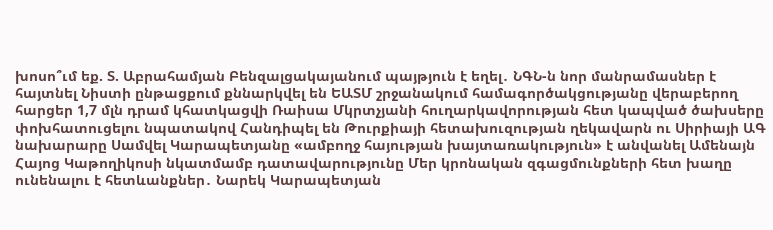խոսո՞ւմ եք. Տ. Աբրահամյան Բենզալցակայանում պայթյուն է եղել․ ՆԳՆ-ն նոր մանրամասներ է հայտնել Նիստի ընթացքում քննարկվել են ԵԱՏՄ շրջանակում համագործակցությանը վերաբերող հարցեր 1,7 մլն դրամ կհատկացվի Ռաիսա Մկրտչյանի հուղարկավորության հետ կապված ծախսերը փոխհատուցելու նպատակով Հանդիպել են Թուրքիայի հետախուզության ղեկավարն ու Սիրիայի ԱԳ նախարարը Սամվել Կարապետյանը «ամբողջ հայության խայտառակություն» է անվանել Ամենայն Հայոց Կաթողիկոսի նկատմամբ դատավարությունը Մեր կրոնական զգացմունքների հետ խաղը ունենալու է հետևանքներ․ Նարեկ Կարապետյան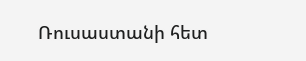Ռուսաստանի հետ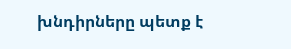խնդիրները պետք է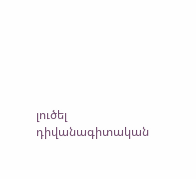լուծել դիվանագիտական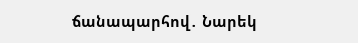ճանապարհով․ Նարեկ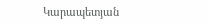Կարապետյան